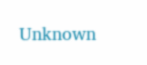Unknown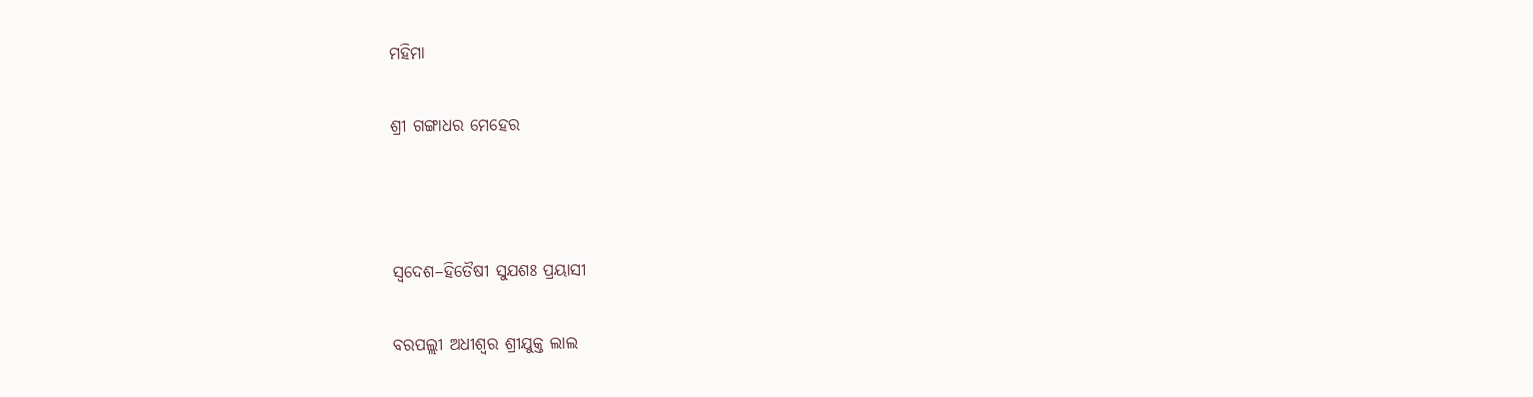ମହିମା

ଶ୍ରୀ ଗଙ୍ଗାଧର ମେହେର



ସ୍ୱଦେଶ–ହିତୈଷୀ ସୁଯଶଃ ପ୍ରୟାସୀ

ବରପଲ୍ଲୀ ଅଧୀଶ୍ୱର ଶ୍ରୀଯୁକ୍ତ ଲାଲ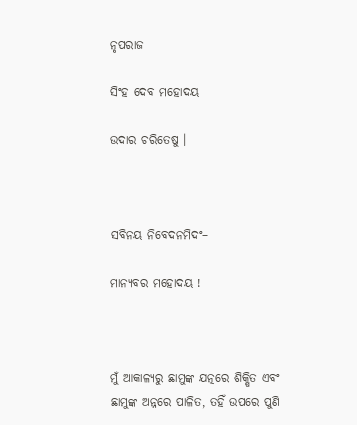ନୃପରାଜ

ସିଂହ ଦେବ ମହୋଦୟ

ଉଦାର ଚରିତେଷୁ ।



ସବିନୟ ନିବେଦନମିଦଂ–

ମାନ୍ୟବର ମହୋଦୟ !



ମୁଁ ଆକାଳ୍ୟରୁ ଛାମୁଙ୍କ ଯତ୍ନରେ ଶିକ୍ଷିତ ଏବଂ ଛାମୁଙ୍କ ଅନ୍ନରେ ପାଳିତ, ତହିଁ ଉପରେ ପୁଣି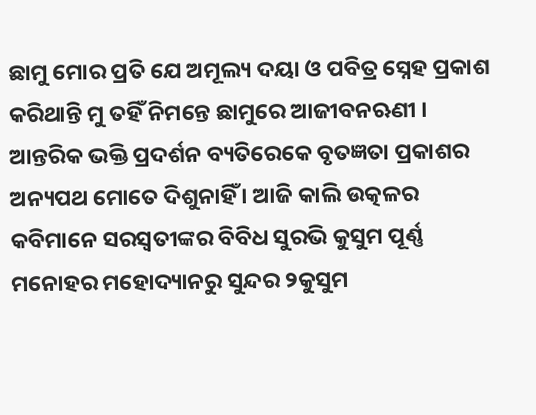ଛାମୁ ମୋର ପ୍ରତି ଯେ ଅମୂଲ୍ୟ ଦୟା ଓ ପବିତ୍ର ସ୍ନେହ ପ୍ରକାଶ କରିଥାନ୍ତି ମୁ ତହିଁ ନିମନ୍ତେ ଛାମୁରେ ଆଜୀବନଋଣୀ । ଆନ୍ତରିକ ଭକ୍ତି ପ୍ରଦର୍ଶନ ବ୍ୟତିରେକେ ବୃତଜ୍ଞତା ପ୍ରକାଶର ଅନ୍ୟପଥ ମୋତେ ଦିଶୁନାହିଁ । ଆଜି କାଲି ଉତ୍କଳର କବିମାନେ ସରସ୍ୱତୀଙ୍କର ବିବିଧ ସୁରଭି କୁସୁମ ପୂର୍ଣ୍ଣ ମନୋହର ମହୋଦ୍ୟାନରୁ ସୁନ୍ଦର ୨କୁସୁମ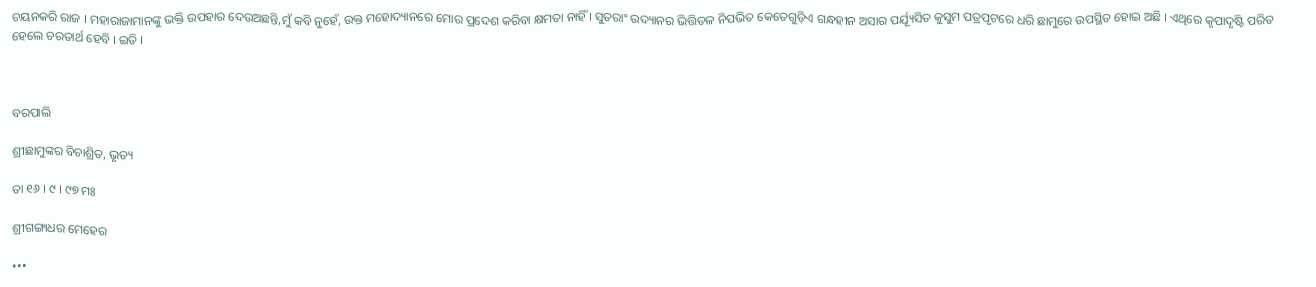ଚୟନକରି ରାଜ । ମହାରାଜାମାନଙ୍କୁ ଭକ୍ତି ଉପହାର ଦେଉଅଛନ୍ତି,ମୁଁ କବି ନୁହେଁ, ଉକ୍ତ ମହୋଦ୍ୟାନରେ ମୋର ପ୍ରଦେଶ କରିବା କ୍ଷମତା ନାହିଁ । ସୁତରାଂ ଉଦ୍ୟାନର ଭିତ୍ତିତଳ ନିପଭିତ କେତେଗୁଡ଼ିଏ ଗନ୍ଧହୀନ ଅସାର ପର୍ଯ୍ୟୂସିତ କୁସୁମ ପତ୍ରପୃଟରେ ଧରି ଛାମୁରେ ଉପସ୍ଥିତ ହୋଇ ଅଛି । ଏଥିରେ କୃପାଦୃଷ୍ଟି ପରିତ ହେଲେ ଚରତାର୍ଥ ହେବି । ଇତି ।



ବରପାଲି

ଶ୍ରୀଛାମୁଙ୍କର ବିଚାଶ୍ରିତ, ଭୃତ୍ୟ

ତା ୧୬ । ୯ । ୯୭ ମଃ

ଶ୍ରୀଗଙ୍ଗାଧର ମେହେର

•••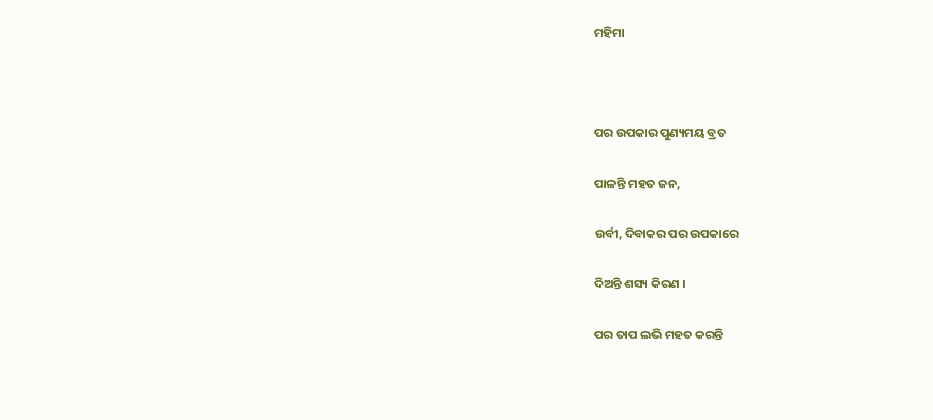ମହିମା



ପର ଉପକାର ପୁଣ୍ୟମୟ ବ୍ରତ

ପାଳନ୍ତି ମହତ ଜନ,

ଉର୍ବୀ, ଦିବାକର ପର ଉପକାରେ

ଦିଅନ୍ତି ଶସ୍ୟ କିରଣ ।

ପର ତାପ ଲଭି ମହତ କରନ୍ତି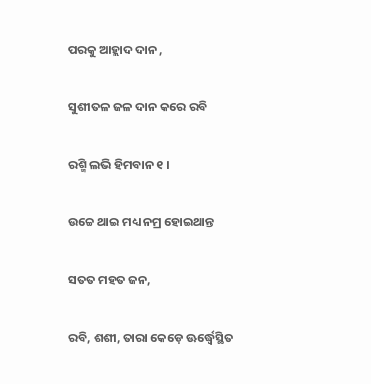ପରକୁ ଆହ୍ଲାଦ ଦାନ ,

ସୁଶୀତଳ ଜଳ ଦାନ କରେ ରବି

ରଶ୍ମି ଲଭି ହିମବାନ ୧ ।

ଉଚ୍ଚେ ଥାଇ ମଧ୍ୟ ନମ୍ର ହୋଇଥାନ୍ତ

ସତତ ମହତ ଜନ,

ରବି, ଶଶୀ, ତାରା କେଡ଼େ ଊର୍ଦ୍ଧ୍ୱେସ୍ଥିତ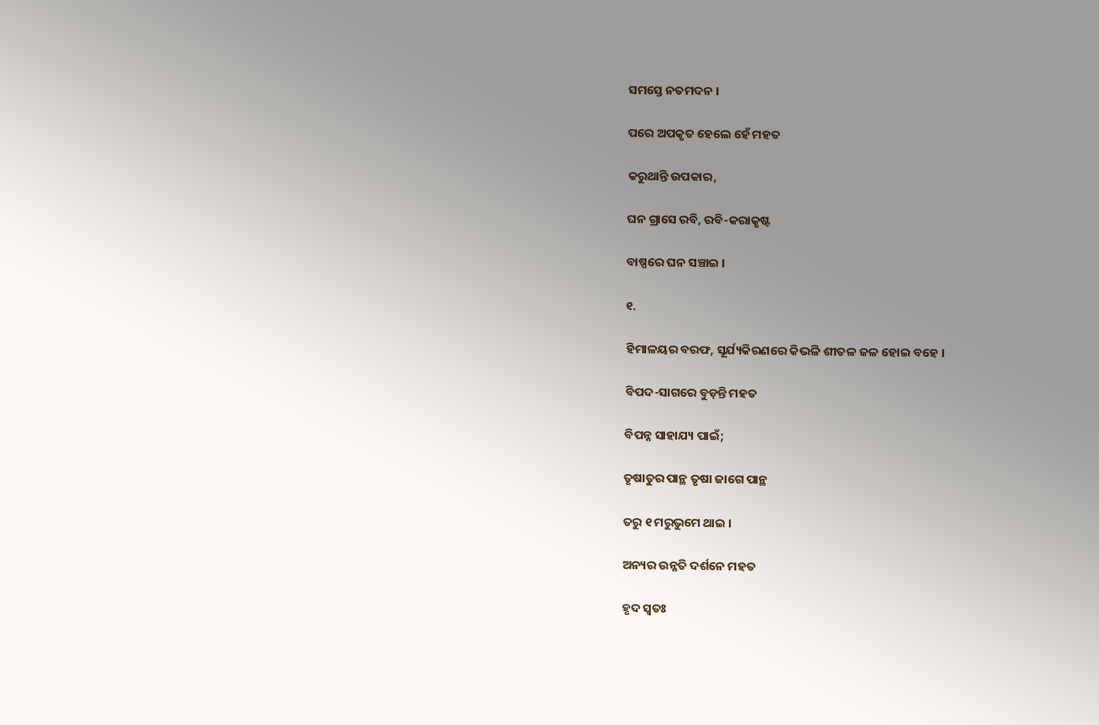ସମସ୍ତେ ନତମଦନ ।

ପରେ ଅପକୃତ ହେଲେ ହେଁ ମହତ

କରୁଥାନ୍ତି ଉପକାର,

ଘନ ଗ୍ରାସେ ରବି, ରବି-କରାକୃଷ୍ଟ

ବାଷ୍ପରେ ଘନ ସଞ୍ଚାଇ ।

୧.

ହିମାଳୟର ବରଫ, ସୂର୍ଯ୍ୟକିରଣରେ କିଭଳି ଶୀତଳ ଜଳ ହୋଇ ବହେ ।

ବିପଦ-ସାଗରେ ବୁଡ଼ନ୍ତି ମହତ

ବିପନ୍ନ ସାହାଯ୍ୟ ପାଇଁ;

ତୃଷାତୁର ପାନ୍ଥ ତୃଷା ଜାଗେ ପାନ୍ଥ

ତରୁ ୧ ମରୁଭୁମେ ଥାଇ ।

ଅନ୍ୟର ଉନ୍ନତି ଦର୍ଶନେ ମହତ

ହୃଦ ସ୍ୱତଃ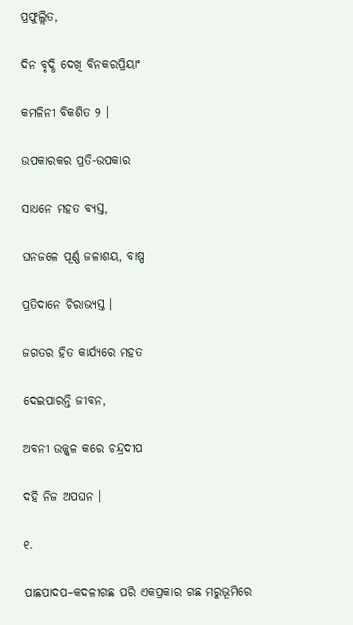ପ୍ରଫୁଲ୍ଲିତ,

ଦିନ ବୃଦ୍ଧି ଦେଖି ବିନକରପ୍ରିୟାଂ

କମଳିନୀ ବିକଶିତ ୨ ।

ଉପକାରକର ପ୍ରତି-ଉପକାର

ସାଧନେ ମହତ ବ୍ୟସ୍ତ,

ଘନଜଳେ ପୂର୍ଣ୍ଣ ଜଳାଶୟ, ବାଷ୍ପ

ପ୍ରତିଦାନେ ଚିରାଭ୍ୟସ୍ତ ।

ଜଗତର ହିତ କାର୍ଯ୍ୟରେ ମହତ

ଦେଇପାରନ୍ତି ଜୀବନ,

ଅବନୀ ଉଜ୍ଜ୍ୱଳ କରେ ଚନ୍ଦ୍ରଦୀପ

ଦହି ନିଜ ଅପଘନ ।

୧.

ପାଛପାଦପ–କଦଳୀଗଛ ପରି ଏକପ୍ରକାର ଗଛ ମରୁଭୂମିରେ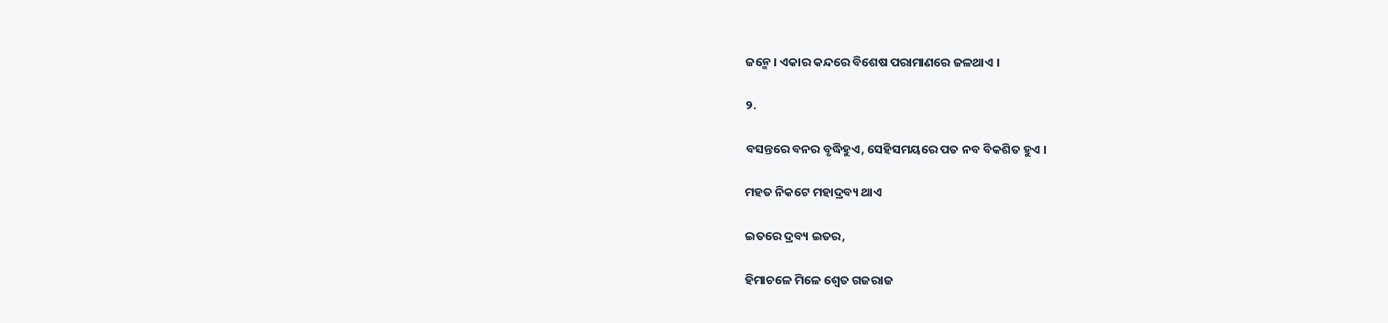ଜନ୍ମେ । ଏକାର କନ୍ଦରେ ବିଶେଷ ପରାମାଣରେ ଜଳଥାଏ ।

୨.

ବସନ୍ତରେ ବନର ବୃଦ୍ଧିହୁଏ, ସେହିସମୟରେ ପତ ନବ ବିକଶିତ ହୁଏ ।

ମହତ ନିକଟେ ମହାଦ୍ରବ୍ୟ ଥାଏ

ଇତରେ ଦ୍ରବ୍ୟ ଇତର,

ହିମାଚଳେ ମିଳେ ଶ୍ୱେତ ଗଜରାଜ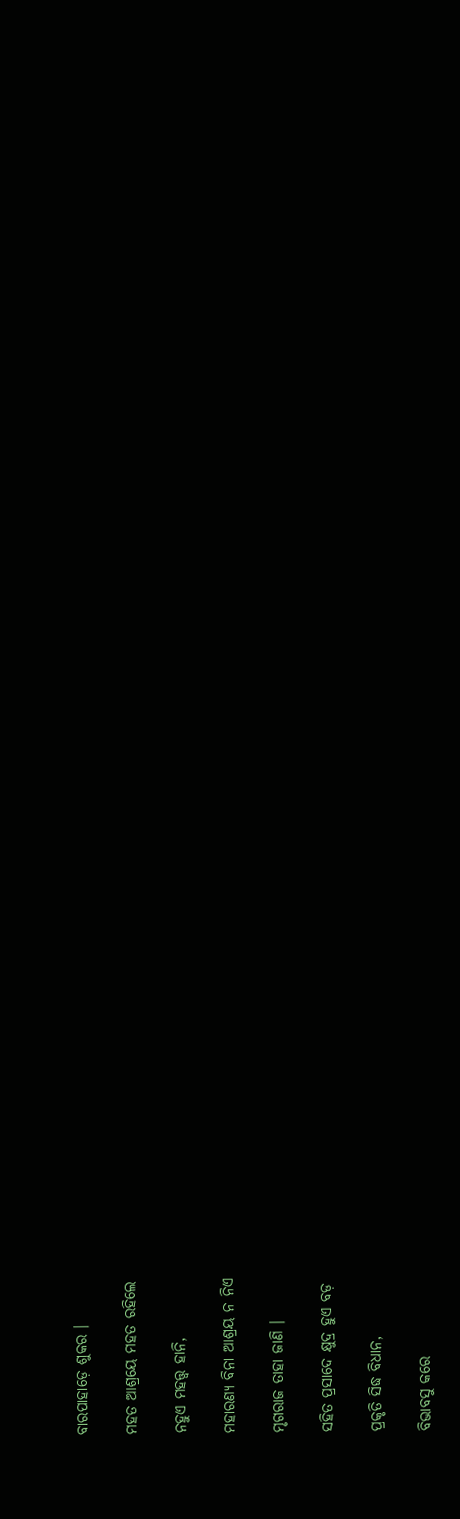ବାରପାହାଡ଼େ ଶୁକର ।

ମହତ ଆଶ୍ରୟେ ମହତ ରହିଲେ

ନହୁଏ ମହତ୍ତ୍ୱ ହାନି,

ମହାରଣ୍ୟ ବିନା ଆଶ୍ରୟ ନ ନିଏ

ମୃଗରାଜ ତାହା ଜାଣି ।

ସହିତ ପ୍ରସାଦେ କ୍ଷୁଦ୍ର ହୁଏ ବଡ଼

ପ୍ରକୃତି ସିଦ୍ଧ ବିଧାନ,

ବିଭାବସୁ କରେ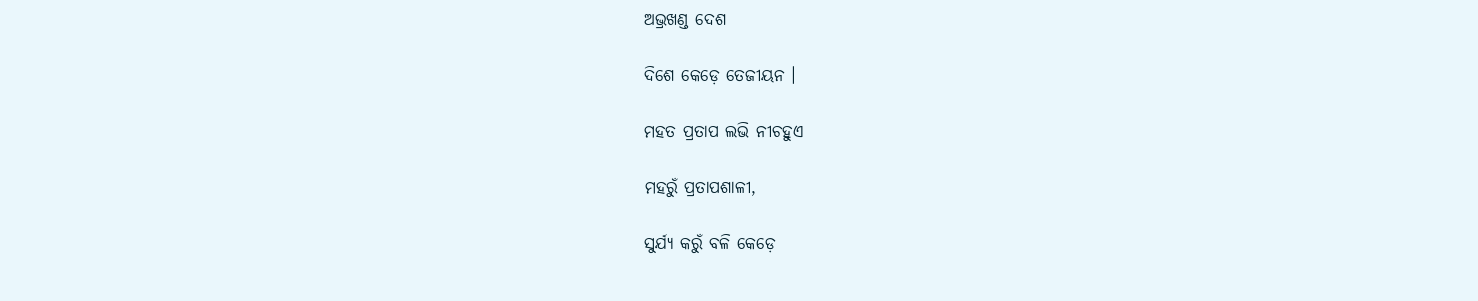ଅଭ୍ରଖଣ୍ଡ ଦେଶ

ଦିଶେ କେଡ଼େ ତେଜୀୟନ ।

ମହତ ପ୍ରତାପ ଲଭି ନୀଚହୁଏ

ମହରୁଁ ପ୍ରତାପଶାଳୀ,

ସୁର୍ଯ୍ୟ କରୁଁ ବଳି କେଡ଼େ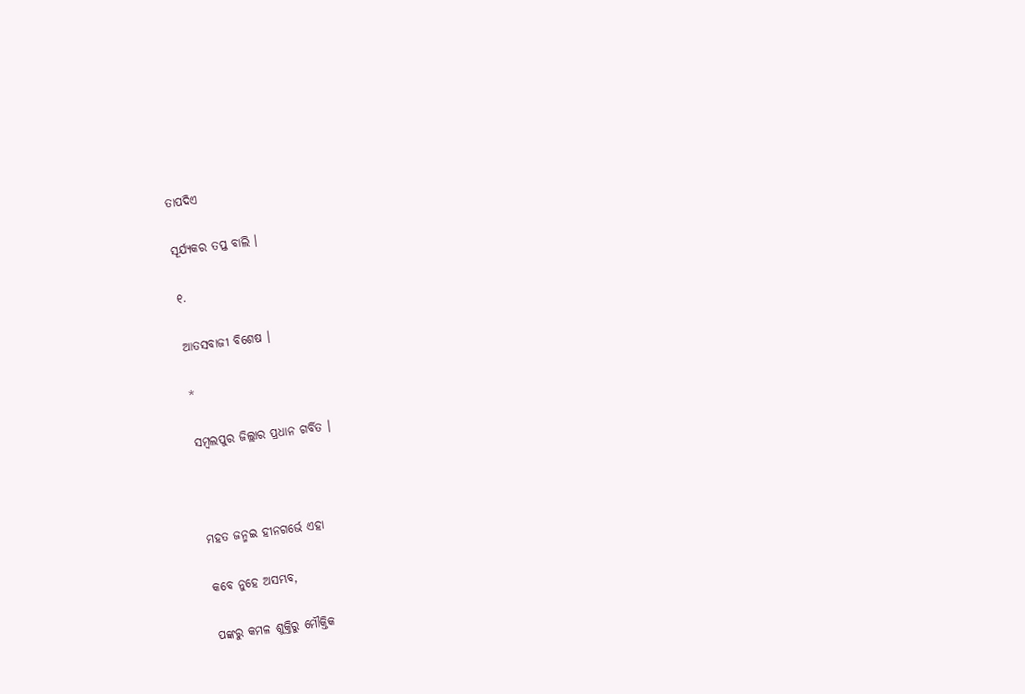ତାପଦିଏ

ସୂର୍ଯ୍ୟକର ତପ୍ତ ବାଲି ।

୧.

ଆତସବାଜୀ ବିଶେଷ ।

*

ସମ୍ବଲପୁର ଜିଲ୍ଲାର ପ୍ରଧାନ ଗର୍ବିତ ।



ମହତ ଜନ୍ମଇ ହୀନଗର୍ଭେ ଏହା

କବେ ନୁହେ ଅସମ୍ଭବ,

ପଙ୍କରୁ କମଳ ଶୁକ୍ତିରୁ ମୌକ୍ତିକ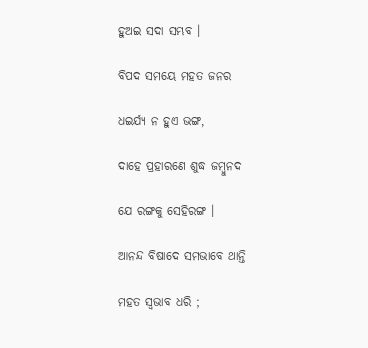ହୁଅଇ ସଦା ସମ୍ଭବ ।

ବିପଦ ସମୟେ ମହତ ଜନର

ଧଇର୍ଯ୍ୟ ନ ହୁଏ ଭଙ୍ଗ,

ଦାହେ ପ୍ରହାରଣେ ଶୁଦ୍ଧ ଜମ୍ୱୁନଦ

ଯେ ରଙ୍ଗକୁ ସେହିରଙ୍ଗ ।

ଆନନ୍ଦ ବିଷାଦେ ସମଭାବେ ଥାନ୍ତି

ମହତ ସ୍ୱଭାବ ଧରି ;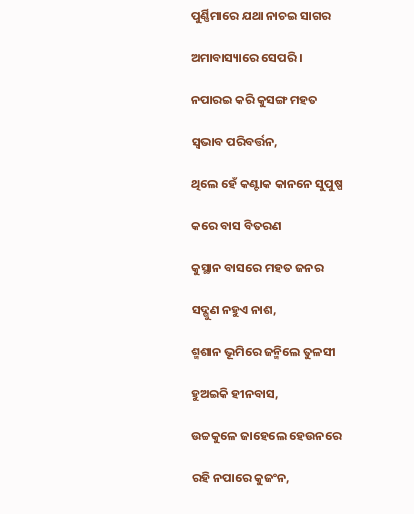ପୁର୍ଣ୍ଣିମାରେ ଯଥା ନାଚଇ ସାଗର

ଅମାବାସ୍ୟାରେ ସେପରି ।

ନପାରଇ କରି କୁସଙ୍ଗ ମହତ

ସ୍ୱଭାବ ପରିବର୍ତ୍ତନ,

ଥିଲେ ହେଁ କଣ୍ଟାକ କାନନେ ସୁପୁଷ୍ପ

କରେ ବାସ ବିତରଣ

କୁସ୍ଥାନ ବାସରେ ମହତ ଜନର

ସଦ୍ଗୁଣ ନହୁଏ ନାଶ,

ଶ୍ମଶାନ ଭୂମିରେ ଜନ୍ମିଲେ ତୁଳସୀ

ହୁଅଇକି ହୀନବାସ,

ଉଚ୍ଚକୁଳେ ଜାହେଲେ ହେଉନରେ

ରହି ନପାରେ କୁଜଂନ,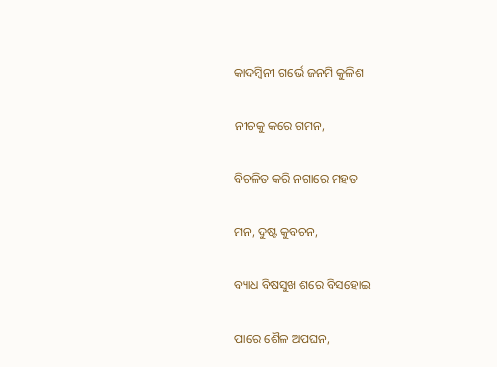କାଦମ୍ୱିନୀ ଗର୍ଭେ ଜନମି କୁଳିଶ

ନୀଚକୁ କରେ ଗମନ,

ବିଚଳିତ କରି ନଗାରେ ମହତ

ମନ, ଦୁଷ୍ଟ କୁବଚନ,

ବ୍ୟାଧ ବିଷସୁଖ ଶରେ ବିସହୋଇ

ପାରେ ଶୈଳ ଅପଘନ,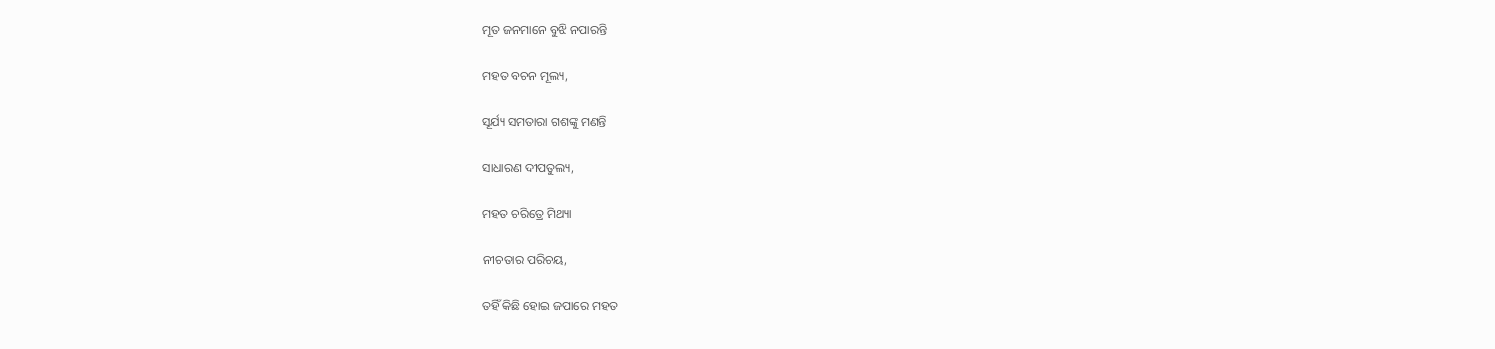ମୂତ ଜନମାନେ ବୁଝି ନପାରନ୍ତି

ମହତ ବଚନ ମୂଲ୍ୟ,

ସୂର୍ଯ୍ୟ ସମତାରା ଗଶଙ୍କୁ ମଣନ୍ତି

ସାଧାରଣ ଦୀପତୁଲ୍ୟ,

ମହତ ଚରିତ୍ରେ ମିଥ୍ୟା

ନୀଚତାର ପରିଚୟ,

ତହିଁ କିଛି ହୋଇ ଜପାରେ ମହତ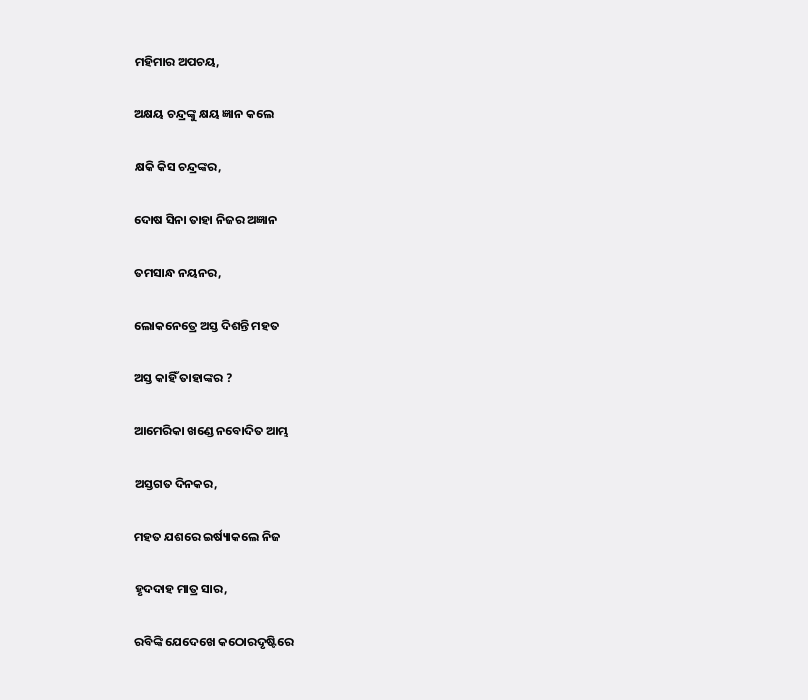ମହିମାର ଅପଚୟ,

ଅକ୍ଷୟ ଚନ୍ଦ୍ରଙ୍କୁ କ୍ଷୟ ଜ୍ଞାନ କଲେ

କ୍ଷକି କିସ ଚନ୍ଦ୍ରଙ୍କର,

ଦୋଷ ସିନା ତାହା ନିଜର ଅଜ୍ଞାନ

ତମସାନ୍ଧ ନୟନର,

ଲୋକନେତ୍ରେ ଅସ୍ତ ଦିଶନ୍ତି ମହତ

ଅସ୍ତ କାହିଁ ତାହାଙ୍କର ?

ଆମେରିକା ଖଣ୍ଡେ ନବୋଦିତ ଆମ୍ଭ

ଅସ୍ତଗତ ଦିନକର,

ମହତ ଯଶରେ ଇର୍ଷ୍ୟାକଲେ ନିଜ

ହୃଦଦାହ ମାତ୍ର ସାର,

ରବିଙ୍କି ଯେଦେଖେ କଠୋରଦୃଷ୍ଟିରେ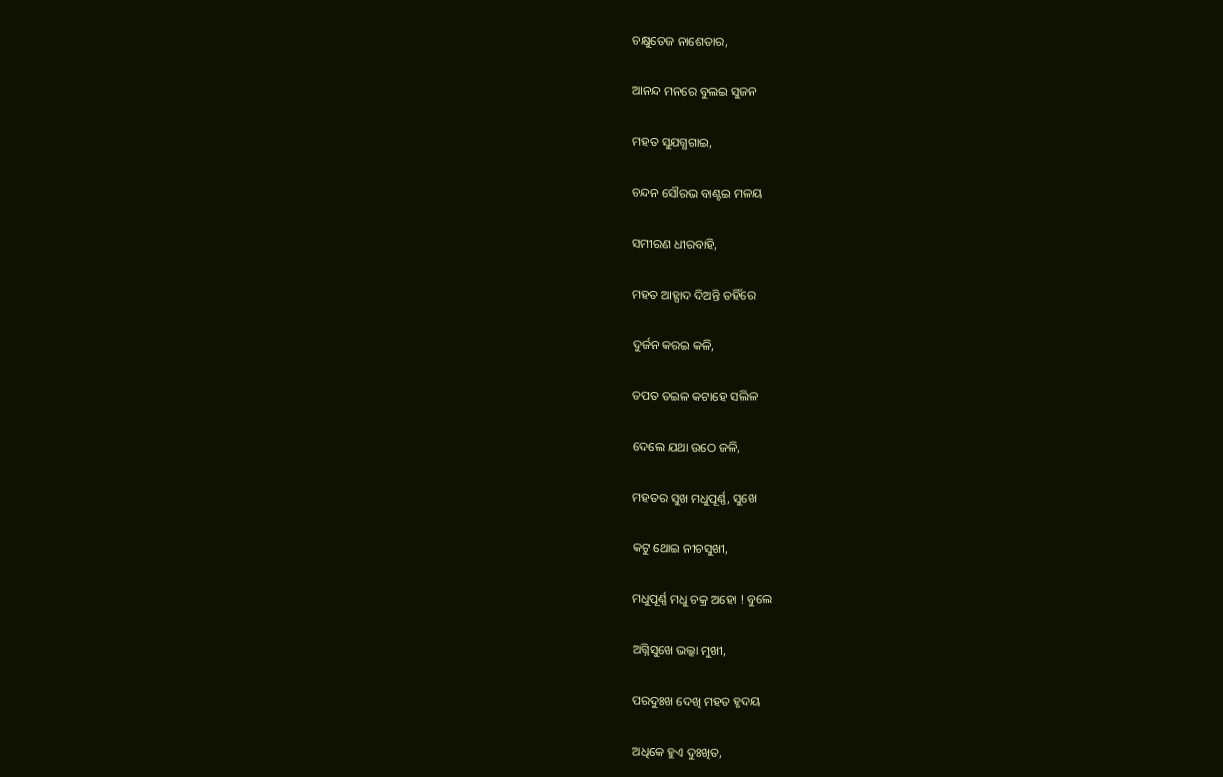ଚକ୍ଷୁତେଜ ନାଶେତାର,

ଆନନ୍ଦ ମନରେ ବୁଲଇ ସୁଜନ

ମହତ ସୁଯଗ୍ଧଗାଇ,

ଚନ୍ଦନ ସୌରଭ ବାଣ୍ଟଇ ମଳୟ

ସମୀରଣ ଧୀରବାହି,

ମହତ ଆହ୍ପାଦ ଦିଅନ୍ତି ତହିଁରେ

ଦୁର୍ଜନ କରଇ କଳି,

ତପତ ତଇଳ କଟାହେ ସଲିଳ

ଦେଲେ ଯଥା ଉଠେ ଜଳି,

ମହତର ସୁଖ ମଧୁପୂର୍ଣ୍ଣ, ସୁଖେ

କଟୁ ଥୋଇ ନୀଚସୁଖୀ,

ମଧୁପୂର୍ଣ୍ଣ ମଧୁ ଚକ୍ର ଅହୋ ! ବୁଲେ

ଅଗ୍ନିସୁଖେ ଭଲ୍କା ମୁଖୀ,

ପରଦୁଃଖ ଦେଖି ମହତ ହୃଦୟ

ଅଧିକେ ହୁଏ ଦୁଃଖିତ,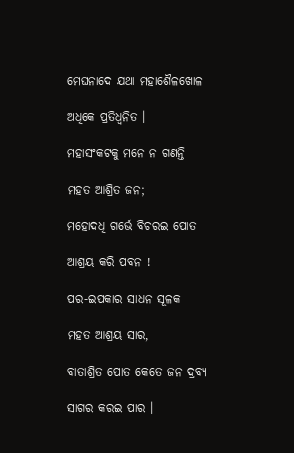ମେଘନାଦେ ଯଥା ମହାଶୈଳଖୋଳ

ଅଧିକେ ପ୍ରତିଧ୍ୱନିତ ।

ମହାସଂକଟକୁ ମନେ ନ ଗଣନ୍ତି

ମହତ ଆଶ୍ରିତ ଜନ;

ମହୋଦଧି ଗର୍ଭେ ବିଚରଇ ପୋତ

ଆଶ୍ରୟ କରି ପବନ !

ପର-ଇପକାର ସାଧନ ସୂଳକ

ମହତ ଆଶ୍ରୟ ସାର,

ବାତାଶ୍ରିତ ପୋତ କେତେ ଜନ ଦ୍ରବ୍ୟ

ସାଗର କରଇ ପାର ।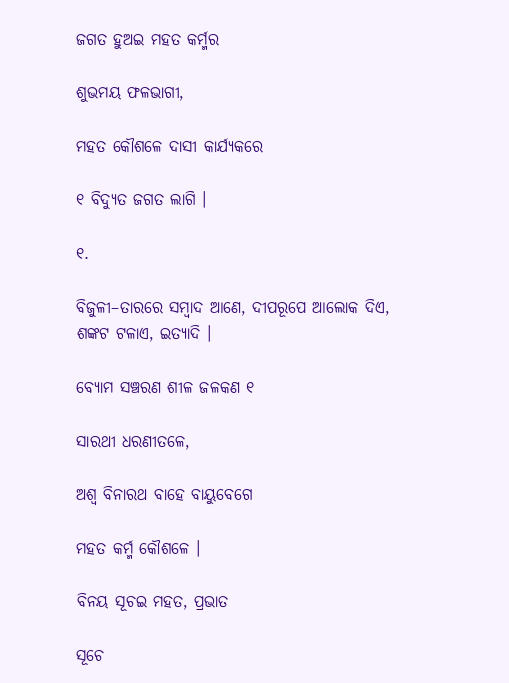ଜଗତ ହୁଅଇ ମହତ କର୍ମ୍ମର

ଶୁଭମୟ ଫଳଭାଗୀ,

ମହତ କୌଶଳେ ଦାସୀ କାର୍ଯ୍ୟକରେ

୧ ବିଦ୍ୟୁତ ଜଗତ ଲାଗି ।

୧.

ବିଜୁଳୀ–ତାରରେ ସମ୍ବାଦ ଆଣେ, ଦୀପରୂପେ ଆଲୋକ ଦିଏ, ଶଙ୍କଟ ଟଳାଏ, ଇତ୍ୟାଦି ।

ବ୍ୟୋମ ସଞ୍ଚରଣ ଶୀଳ ଜଳକଣ ୧

ସାରଥୀ ଧରଣୀତଳେ,

ଅଶ୍ୱ ବିନାରଥ ବାହେ ବାୟୁବେଗେ

ମହତ କର୍ମ୍ମ କୌଶଳେ ।

ବିନୟ ସୂଚଇ ମହତ, ପ୍ରଭାତ

ସୂଚେ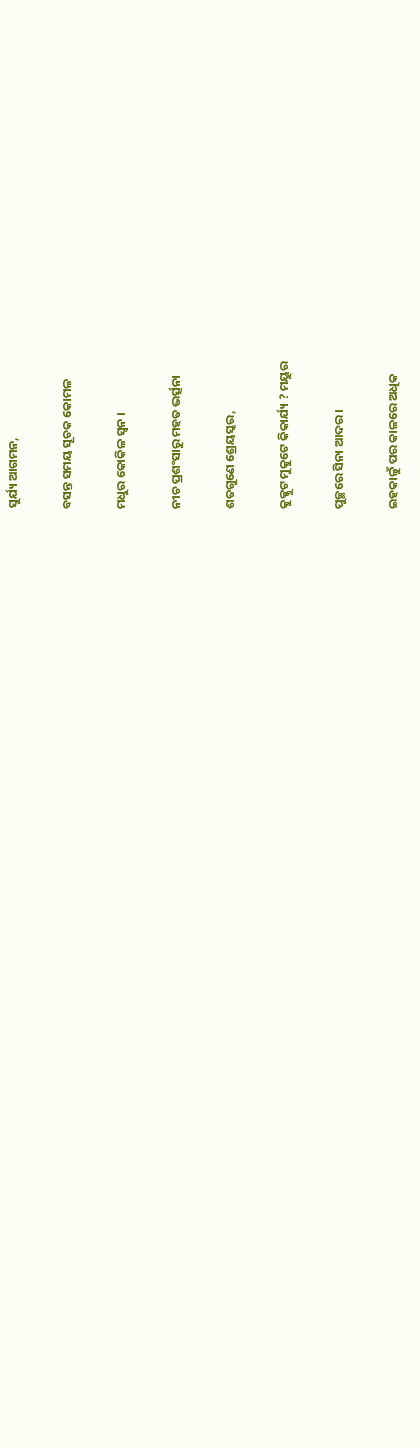ସୁର୍ଯ୍ୟ ଆଗମନ,

ବସନ୍ତ ସମୟ ସୂଚକ କୋମଳ

ମଧୁର କୋକିଳ ସ୍ୱନ ।

ନୀଚ ପ୍ରଶଂସାରୁ ମହତ ଭର୍ତ୍ସନା

ଶତଗୁଣେ ଶ୍ରେୟସ୍କର,

କୁକ୍କୁଟ ମୁକୁଟେ କିକାର୍ଯ୍ୟ ? ମୟୁର

ପୁଚ୍ଛରେ ସିନା ଆଦର ।

ଇହକାଳୁଁ ପର କାଳରେ ଅଧିକ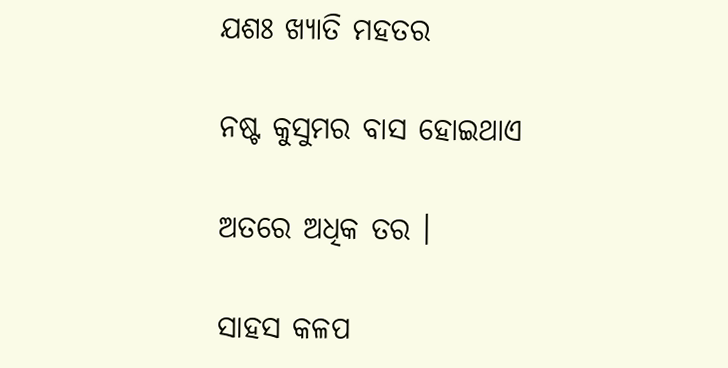ଯଶଃ ଖ୍ୟାତି ମହତର

ନଷ୍ଟ କୁସୁମର ବାସ ହୋଇଥାଏ

ଅତରେ ଅଧିକ ତର ।

ସାହସ କଳପ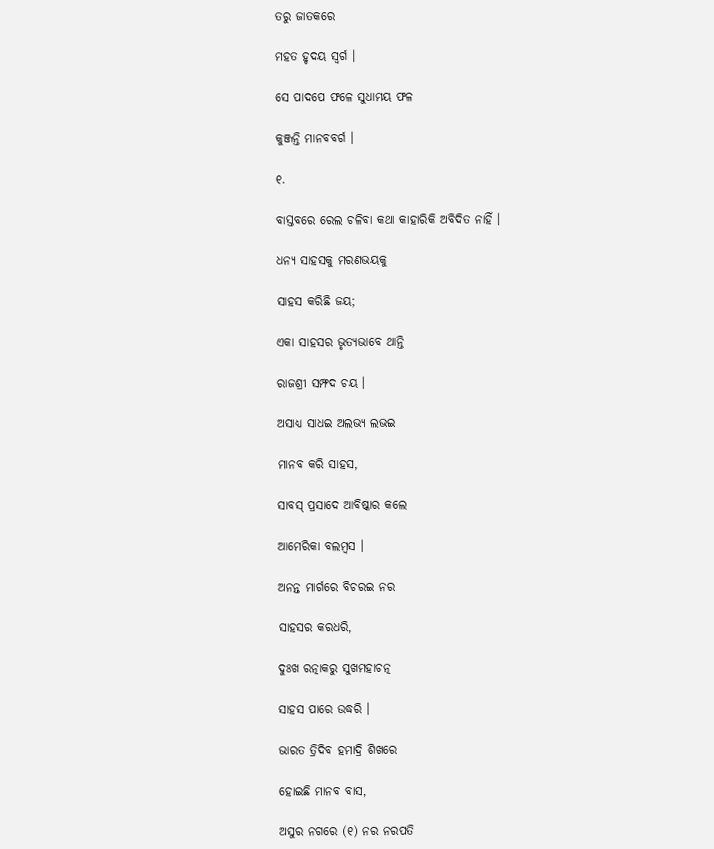ତରୁ ଜାତକରେ

ମହତ ହୃଦୟ ସ୍ୱର୍ଗ ।

ସେ ପାଦପେ ଫଳେ ସୁଧାମୟ ଫଳ

କୁଞ୍ଜନ୍ତି ମାନବବର୍ଗ ।

୧.

ବାସ୍ତବରେ ରେଲ ଚଳିବା କଥା କାହାରିକି ଅବିଦିତ ନାହିଁ ।

ଧନ୍ୟ ସାହସକୁ ମରଣଭୟକୁ

ସାହସ କରିଛି ଜୟ;

ଏକା ସାହସର ଭୃତ୍ୟଭାବେ ଥାନ୍ତି

ରାଜଶ୍ରୀ ସମ୍ଫଦ ଚୟ ।

ଅସାଧ୍ୟ ସାଧଇ ଅଲଭ୍ୟ ଲଭଇ

ମାନବ କରି ସାହସ,

ସାବସ୍‍ ପ୍ରସାଦେ ଆବିଷ୍କାର କଲେ

ଆମେରିକା ବଲମ୍ୱସ ।

ଅନନ୍ତ ମାର୍ଗରେ ବିଚରଇ ନର

ସାହସର କରଧରି,

ଦୁଃଖ ରତ୍ନାକରୁ ସୁଖମହାଚତ୍ନ

ସାହସ ପାରେ ଉଦ୍ଧରି ।

ଭାରତ ତ୍ରିଦିବ ହମାଦ୍ରି ଶିଖରେ

ହୋଇଛି ମାନବ ବାସ,

ଅସୁର ନଗରେ (୧) ନର ନରପତି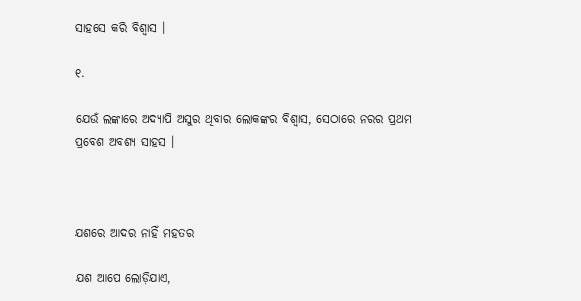ସାହସେ କରି ବିଶ୍ୱାସ ।

୧.

ଯେଉଁ ଲଙ୍କାରେ ଅଦ୍ୟାପି ଅସୁର ଥିବାର ଲୋକଙ୍କର ବିଶ୍ୱାସ, ସେଠାରେ ନରର ପ୍ରଥମ ପ୍ରବେଶ ଅବଶ୍ୟ ସାହସ ।



ଯଶରେ ଆଦର ନାହିଁ ମହତର

ଯଶ ଆପେ ଲୋଡ଼ିଯାଏ,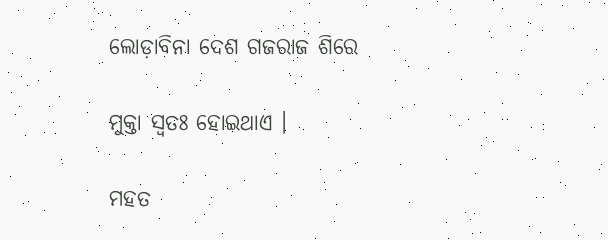ଲୋଡ଼ାବିନା ଦେଶ ଗଜରାଜ ଶିରେ

ମୁକ୍ତା ସ୍ୱତଃ ହୋଇଥାଏ ।

ମହତ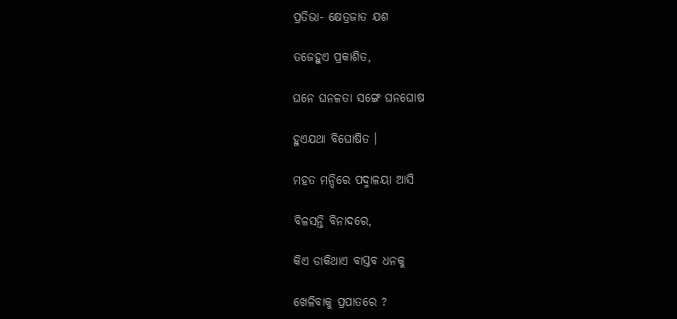ପ୍ରତିଭା- କ୍ଷେତ୍ରଜାତ ଯଶ

ତଜେହୁଏ ପ୍ରକାଶିତ,

ଘନେ ଘନଳତା ସଙ୍ଗେ ଘନଘୋଷ

ହୁଏଯଥା ବିଘୋଷିତ ।

ମହତ ମନ୍ଦିରେ ପଦ୍ମାଳୟା ଆସି

ବିଳସନ୍ତି ବିନାଦରେ,

କିଏ ଡାକିଥାଏ ବାସ୍ତବ ଧନକୁ

ଖେଳିବାକୁ ପ୍ରପାତରେ ?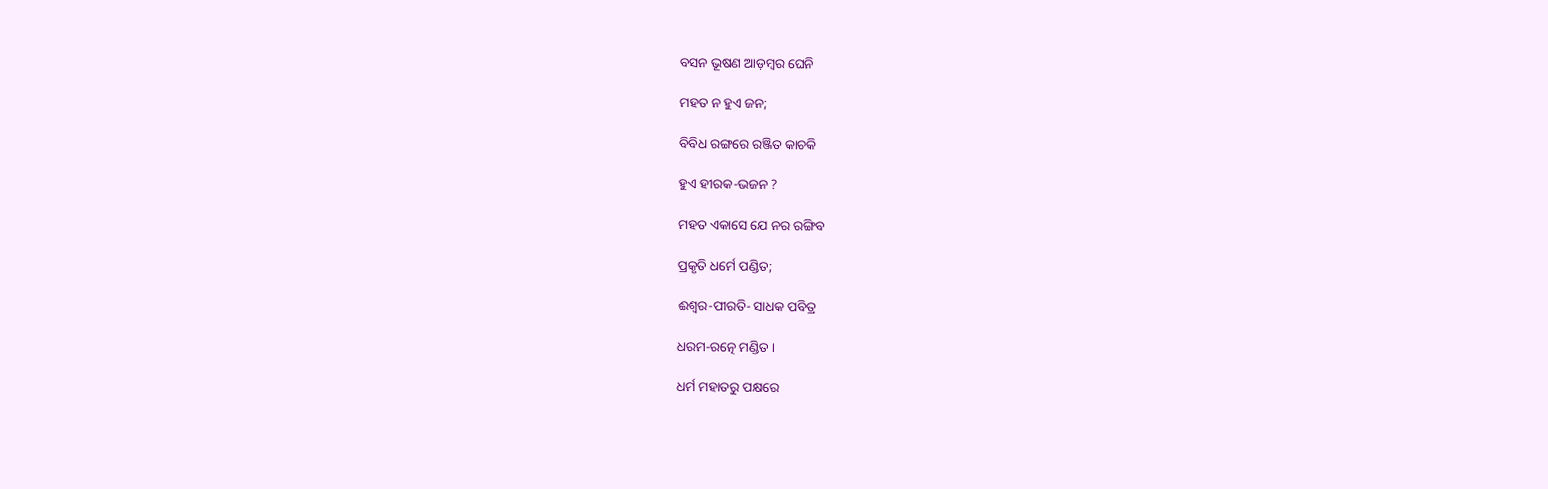ବସନ ଭୂଷଣ ଆଡ଼ମ୍ୱର ଘେନି

ମହତ ନ ହୁଏ ଜନ;

ବିବିଧ ରଙ୍ଗରେ ରଞ୍ଜିତ କାଚକି

ହୁଏ ହୀରକ-ଭଜନ ?

ମହତ ଏକାସେ ଯେ ନର ରଙ୍ଗିବ

ପ୍ରକୃତି ଧର୍ମେ ପଣ୍ଡିତ;

ଈଶ୍ୱର-ପୀରତି- ସାଧକ ପବିତ୍ର

ଧରମ-ରତ୍ନେ ମଣ୍ଡିତ ।

ଧର୍ମ ମହାତରୁ ପକ୍ଷରେ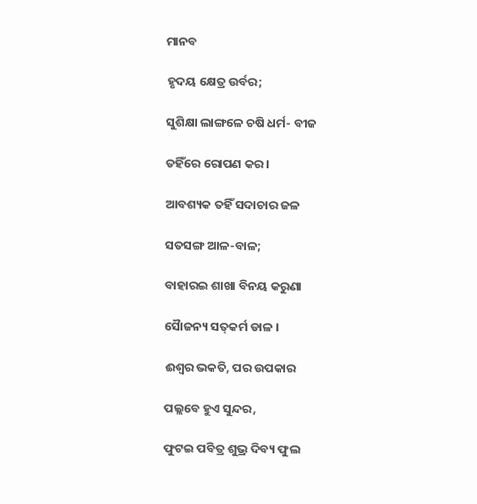ମାନବ

ହୃଦୟ କ୍ଷେତ୍ର ଉର୍ବର;

ସୁଶିକ୍ଷା ଲାଙ୍ଗଳେ ଚଷି ଧର୍ମ- ବୀଜ

ତହିଁରେ ରୋପଣ କର ।

ଆବଶ୍ୟକ ତହିଁ ସଦାଚାର ଜଳ

ସତସଙ୍ଗ ଆଳ-ବାଳ;

ବାହାରଇ ଶାଖା ବିନୟ କରୁଣା

ସୈାଜନ୍ୟ ସତ୍‍କର୍ମ ଡାଳ ।

ଈଶ୍ୱର ଭକତି, ପର ଉପକାର

ପଲ୍ଲବେ ହୁଏ ସୁନ୍ଦର,

ଫୁଟଇ ପବିତ୍ର ଶୁଭ୍ର ଦିବ୍ୟ ଫୁଲ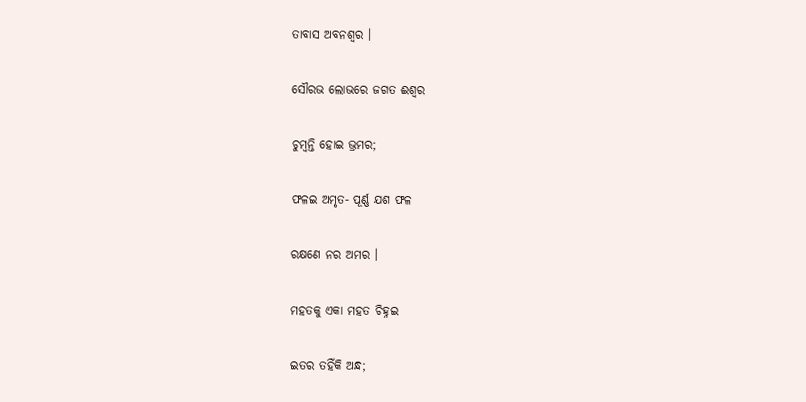ତାବାସ ଅବନଶ୍ୱର ।

ସୌରଭ ଲୋଭରେ ଜଗତ ଈଶ୍ୱର

ଚୁମ୍ୱନ୍ତି ହୋଇ ଭ୍ରମର;

ଫଳଇ ଅମୃତ- ପୂର୍ଣ୍ଣ ଯଶ ଫଳ

ରକ୍ଷଣେ ନର ଅମର ।

ମହତକୁ ଏକା ମହତ ଚିହ୍ନଇ

ଇତର ତହିଁକି ଅନ୍ଧ;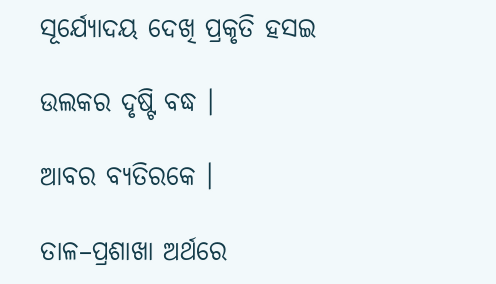ସୂର୍ଯ୍ୟୋଦୟ ଦେଖି ପ୍ରକୃତି ହସଇ

ଉଲକର ଦୃଷ୍ଟି ବଦ୍ଧ ।

ଆବର ବ୍ୟତିରକେ ।

ତାଳ–ପ୍ରଶାଖା ଅର୍ଥରେ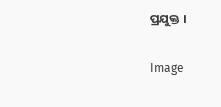ପ୍ରଯୁକ୍ତ ।

Image